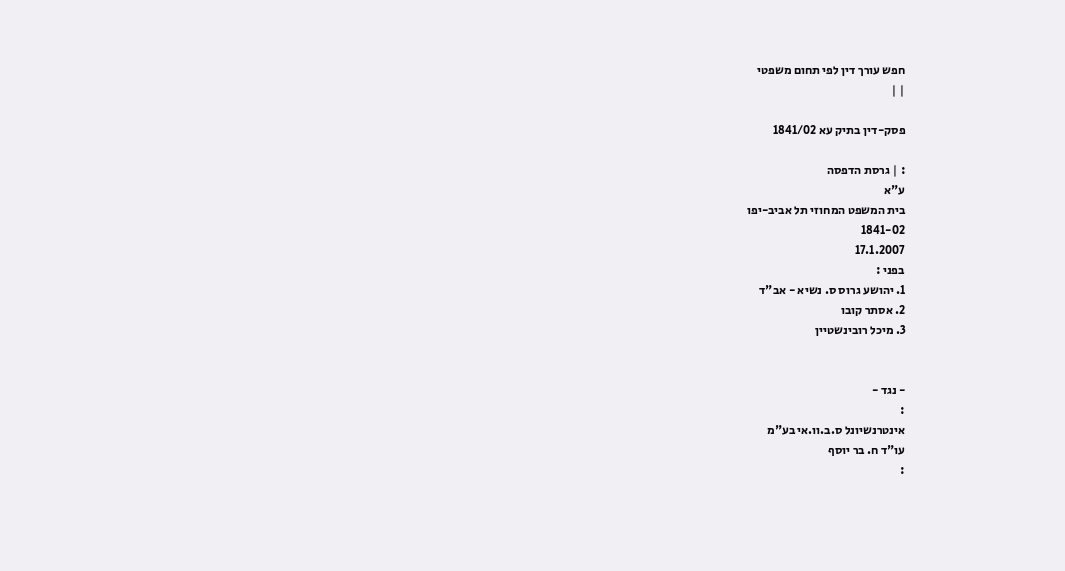חפש עורך דין לפי תחום משפטי
| |

פסק-דין בתיק עא 1841/02

: | גרסת הדפסה
ע"א
בית המשפט המחוזי תל אביב-יפו
1841-02
17.1.2007
בפני :
1. יהושע גרוס ס. נשיא - אב"ד
2. אסתר קובו
3. מיכל רובינשטיין


- נגד -
:
אינטרנשיונל ס.ב.וו.אי בע"מ
עו"ד ח. בר יוסף
: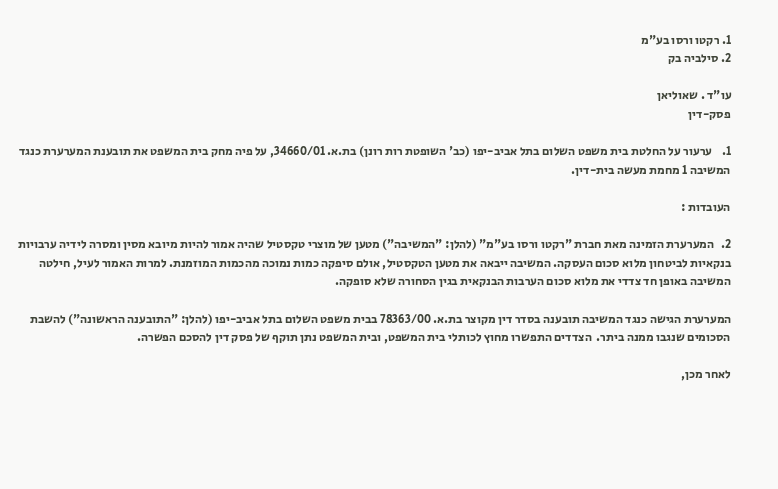1. רקטו ורסו בע"מ
2. סילביה בק

עו"ד . שאוליאן
פסק-דין

1.    ערעור על החלטת בית משפט השלום בתל אביב-יפו (כב' השופטת רות רונן) בת.א. 34660/01, על פיה מחק בית המשפט את תובענת המערערת כנגד המשיבה 1 מחמת מעשה בית-דין.

העובדות :

2.   המערערת הזמינה מאת חברת "רקטו ורסו בע"מ" (להלן: "המשיבה") מטען של מוצרי טקסטיל שהיה אמור להיות מיובא מסין ומסרה לידיה ערבויות בנקאיות לביטחון מלוא סכום העסקה. המשיבה ייבאה את מטען הטקסטיל, אולם סיפקה כמות נמוכה מהכמות המוזמנת. למרות האמור לעיל, חילטה המשיבה באופן חד צדדי את מלוא סכום הערבות הבנקאית בגין הסחורה שלא סופקה.

המערערת הגישה כנגד המשיבה תובענה בסדר דין מקוצר בת.א. 78363/00 בבית משפט השלום בתל אביב-יפו (להלן: "התובענה הראשונה") להשבת הסכומים שנגבו ממנה ביתר.  הצדדים התפשרו מחוץ לכותלי בית המשפט, ובית המשפט נתן תוקף של פסק דין להסכם הפשרה.

לאחר מכן,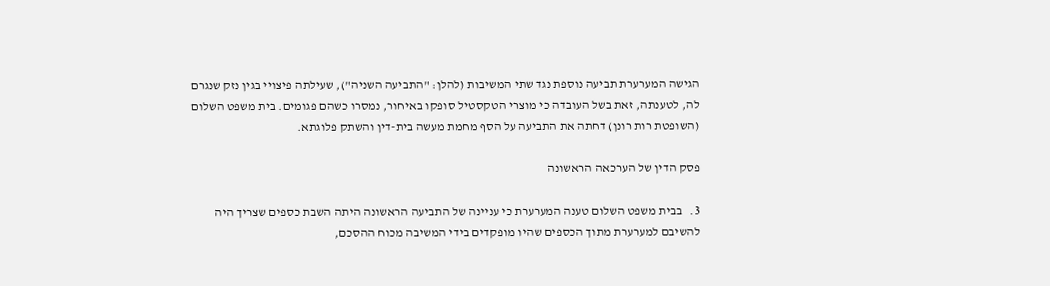הגישה המערערת תביעה נוספת נגד שתי המשיבות (להלן: "התביעה השניה"), שעילתה פיצויי בגין נזק שנגרם לה, לטענתה, זאת בשל העובדה כי מוצרי הטקסטיל סופקו באיחור, נמסרו כשהם פגומים. בית משפט השלום (השופטת רות רונן) דחתה את התביעה על הסף מחמת מעשה בית-דין והשתק פלוגתא.

פסק הדין של הערכאה הראשונה

3.   בבית משפט השלום טענה המערערת כי עניינה של התביעה הראשונה היתה השבת כספים שצריך היה להשיבם למערערת מתוך הכספים שהיו מופקדים בידי המשיבה מכוח ההסכם,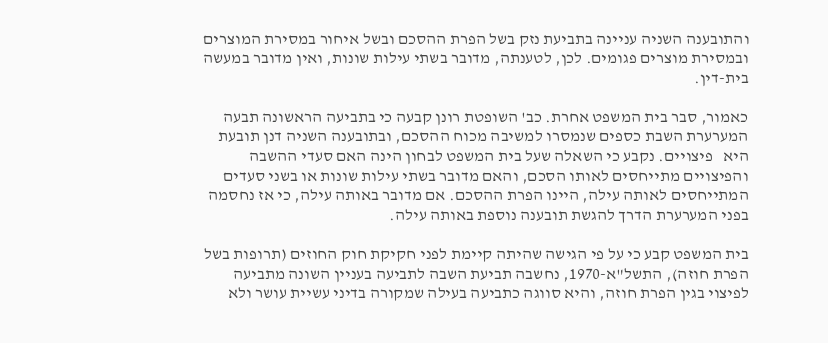והתובענה השניה עניינה בתביעת נזק בשל הפרת ההסכם ובשל איחור במסירת המוצרים ובמסירת מוצרים פגומים. לכן, לטענתה, מדובר בשתי עילות שונות, ואין מדובר במעשה בית-דין.

כאמור, סבר בית המשפט אחרת. כב' השופטת רונן קבעה כי בתביעה הראשונה תבעה המערערת השבת כספים שנמסרו למשיבה מכוח ההסכם, ובתובענה השניה דנן תובעת היא   פיצויים. נקבע כי השאלה שעל בית המשפט לבחון הינה האם סעדי ההשבה והפיצויים מתייחסים לאותו הסכם, והאם מדובר בשתי עילות שונות או בשני סעדים המתייחסים לאותה עילה, היינו הפרת ההסכם. אם מדובר באותה עילה, כי אז נחסמה בפני המערערת הדרך להגשת תובענה נוספת באותה עילה.

בית המשפט קבע כי על פי הגישה שהיתה קיימת לפני חקיקת חוק החוזים (תרופות בשל הפרת חוזה), התשל"א-1970, נחשבה תביעת השבה לתביעה בעניין השונה מתביעה לפיצוי בגין הפרת חוזה, והיא סווגה כתביעה בעילה שמקורה בדיני עשיית עושר ולא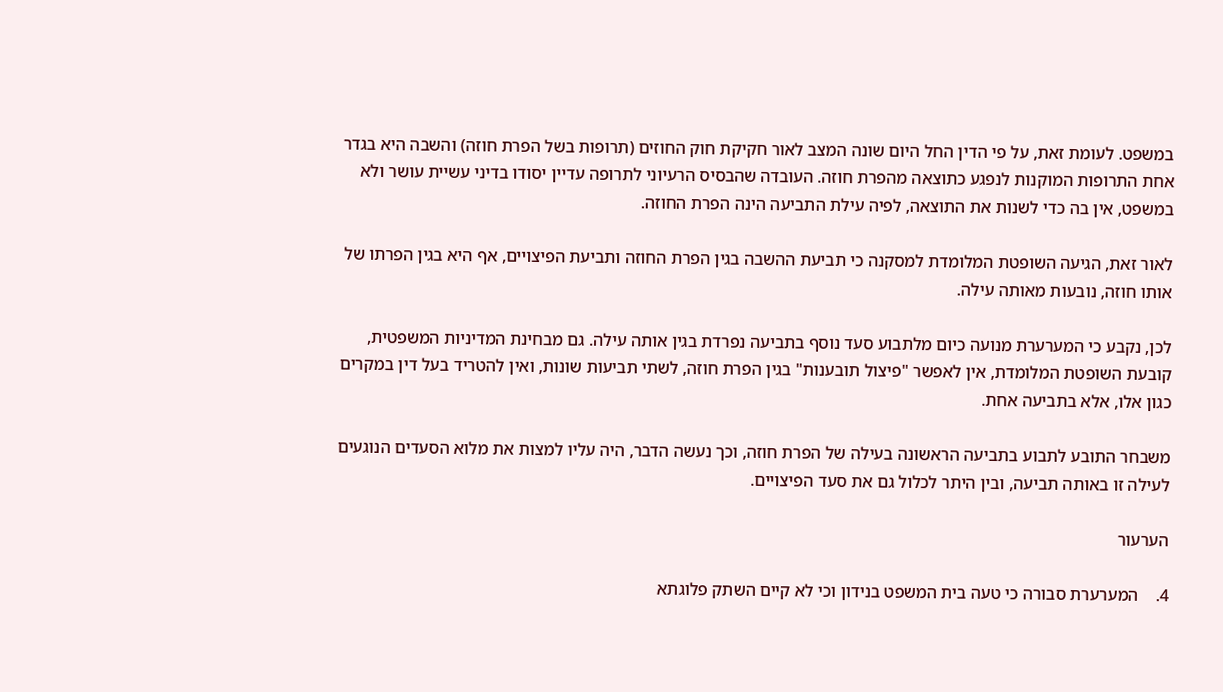במשפט. לעומת זאת, על פי הדין החל היום שונה המצב לאור חקיקת חוק החוזים (תרופות בשל הפרת חוזה) והשבה היא בגדר אחת התרופות המוקנות לנפגע כתוצאה מהפרת חוזה. העובדה שהבסיס הרעיוני לתרופה עדיין יסודו בדיני עשיית עושר ולא במשפט, אין בה כדי לשנות את התוצאה, לפיה עילת התביעה הינה הפרת החוזה.

לאור זאת, הגיעה השופטת המלומדת למסקנה כי תביעת ההשבה בגין הפרת החוזה ותביעת הפיצויים, אף היא בגין הפרתו של אותו חוזה, נובעות מאותה עילה.

לכן, נקבע כי המערערת מנועה כיום מלתבוע סעד נוסף בתביעה נפרדת בגין אותה עילה. גם מבחינת המדיניות המשפטית, קובעת השופטת המלומדת, אין לאפשר "פיצול תובענות" בגין הפרת חוזה, לשתי תביעות שונות, ואין להטריד בעל דין במקרים כגון אלו, אלא בתביעה אחת.

משבחר התובע לתבוע בתביעה הראשונה בעילה של הפרת חוזה, וכך נעשה הדבר, היה עליו למצות את מלוא הסעדים הנוגעים לעילה זו באותה תביעה, ובין היתר לכלול גם את סעד הפיצויים.

הערעור

4.    המערערת סבורה כי טעה בית המשפט בנידון וכי לא קיים השתק פלוגתא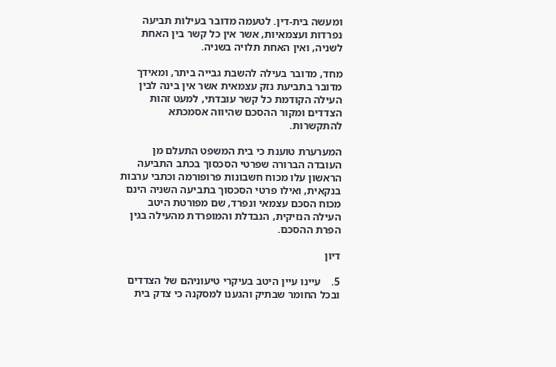ומעשה בית-דין. לטעמה מדובר בעילות תביעה נפרדות ועצמאיות, אשר אין כל קשר בין האחת לשניה, ואין האחת תלויה בשניה.

מחד, מדובר בעילה להשבת גבייה ביתר, ומאידך מדובר בתביעת נזק עצמאית אשר אין בינה לבין העילה הקודמת כל קשר עובדתי, למעט זהות הצדדים ומקור ההסכם שהיווה אסמכתא להתקשרות.

המערערת טוענת כי בית המשפט התעלם מן העובדה הברורה שפרטי הסכסוך בכתב התביעה הראשון עלו מכוח חשבונות פרופורמה וכתבי ערבות בנקאית, ואילו פרטי הסכסוך בתביעה השניה הינם מכוח הסכם עצמאי ונפרד, שם מפורטת היטב העילה הנזיקית, הנבדלת והמופרדת מהעילה בגין הפרת ההסכם.

דיון

5.    עיינו עיין היטב בעיקרי טיעוניהם של הצדדים ובכל החומר שבתיק והגענו למסקנה כי צדק בית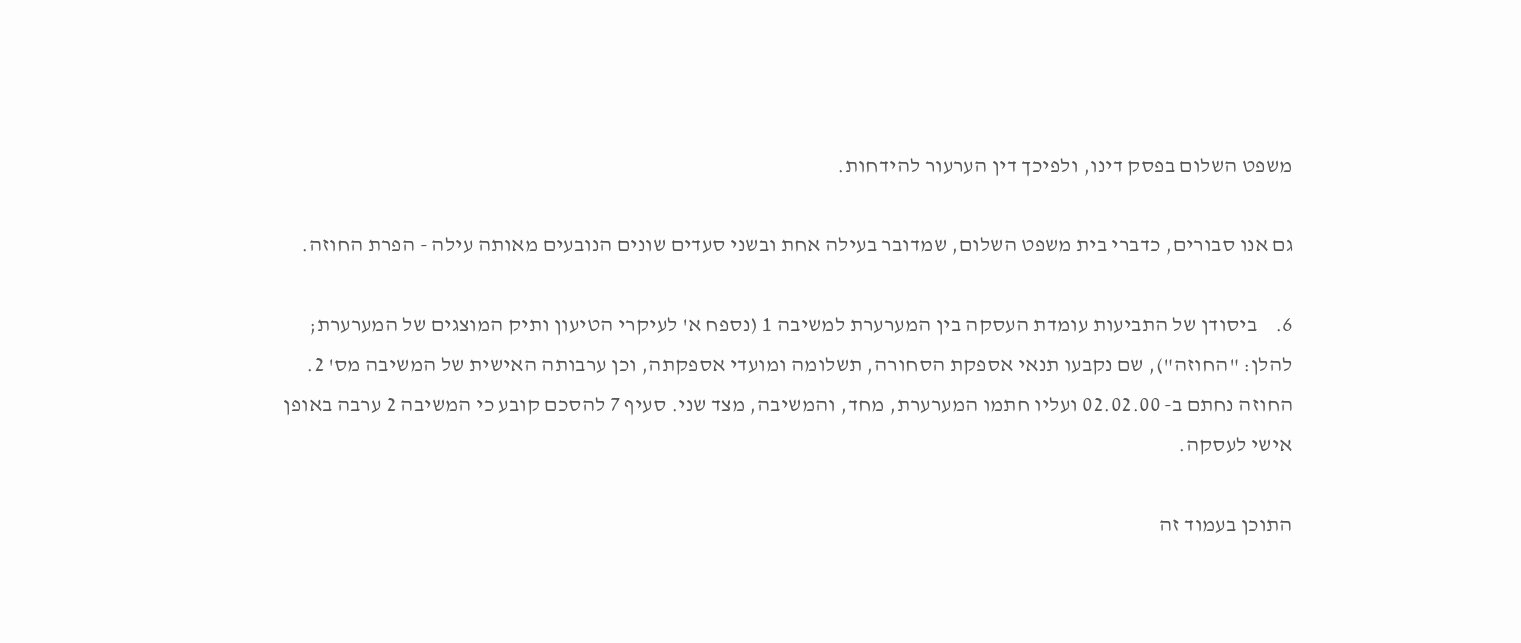משפט השלום בפסק דינו, ולפיכך דין הערעור להידחות.

גם אנו סבורים, כדברי בית משפט השלום, שמדובר בעילה אחת ובשני סעדים שונים הנובעים מאותה עילה - הפרת החוזה.

6.    ביסודן של התביעות עומדת העסקה בין המערערת למשיבה 1 (נספח א' לעיקרי הטיעון ותיק המוצגים של המערערת; להלן: "החוזה"), שם נקבעו תנאי אספקת הסחורה, תשלומה ומועדי אספקתה, וכן ערבותה האישית של המשיבה מס' 2. החוזה נחתם ב- 02.02.00 ועליו חתמו המערערת, מחד, והמשיבה, מצד שני. סעיף 7 להסכם קובע כי המשיבה 2 ערבה באופן אישי לעסקה.

התוכן בעמוד זה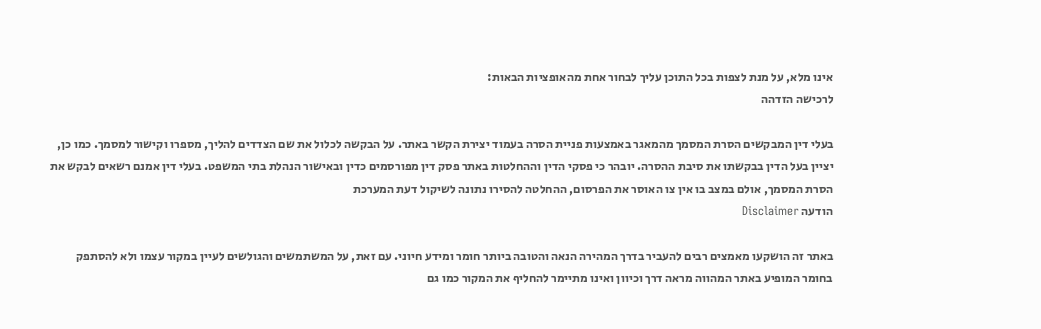אינו מלא, על מנת לצפות בכל התוכן עליך לבחור אחת מהאופציות הבאות:
לרכישה הזדהה

בעלי דין המבקשים הסרת המסמך מהמאגר באמצעות פניית הסרה בעמוד יצירת הקשר באתר. על הבקשה לכלול את שם הצדדים להליך, מספרו וקישור למסמך. כמו כן, יציין בעל הדין בבקשתו את סיבת ההסרה. יובהר כי פסקי הדין וההחלטות באתר פסק דין מפורסמים כדין ובאישור הנהלת בתי המשפט. בעלי דין אמנם רשאים לבקש את הסרת המסמך, אולם במצב בו אין צו האוסר את הפרסום, ההחלטה להסירו נתונה לשיקול דעת המערכת
הודעה Disclaimer

באתר זה הושקעו מאמצים רבים להעביר בדרך המהירה הנאה והטובה ביותר חומר ומידע חיוני. עם זאת, על המשתמשים והגולשים לעיין במקור עצמו ולא להסתפק בחומר המופיע באתר המהווה מראה דרך וכיוון ואינו מתיימר להחליף את המקור כמו גם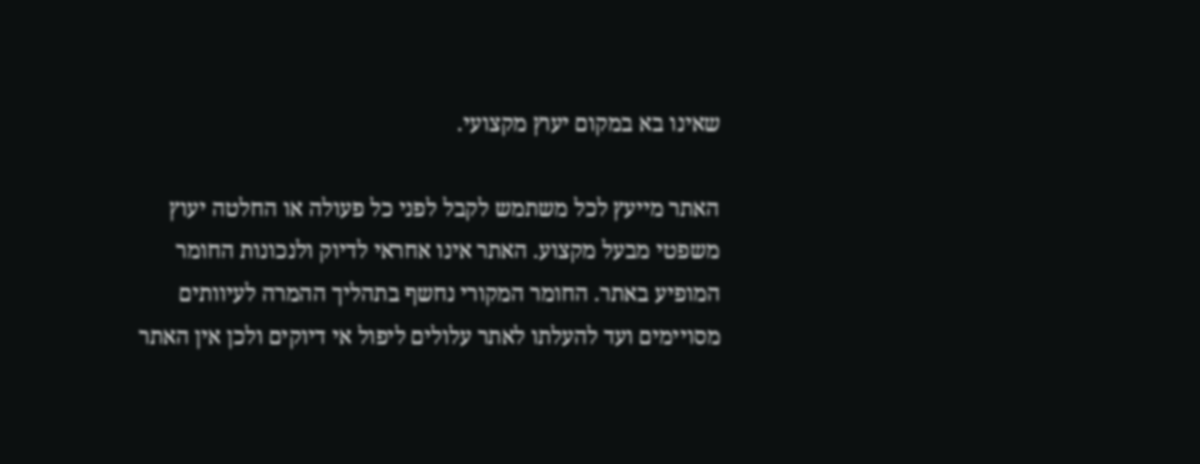שאינו בא במקום יעוץ מקצועי.

האתר מייעץ לכל משתמש לקבל לפני כל פעולה או החלטה יעוץ משפטי מבעל מקצוע. האתר אינו אחראי לדיוק ולנכונות החומר המופיע באתר. החומר המקורי נחשף בתהליך ההמרה לעיוותים מסויימים ועד להעלתו לאתר עלולים ליפול אי דיוקים ולכן אין האתר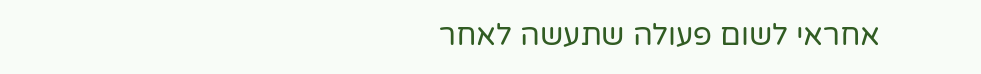אחראי לשום פעולה שתעשה לאחר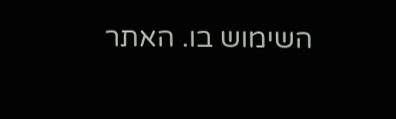השימוש בו. האתר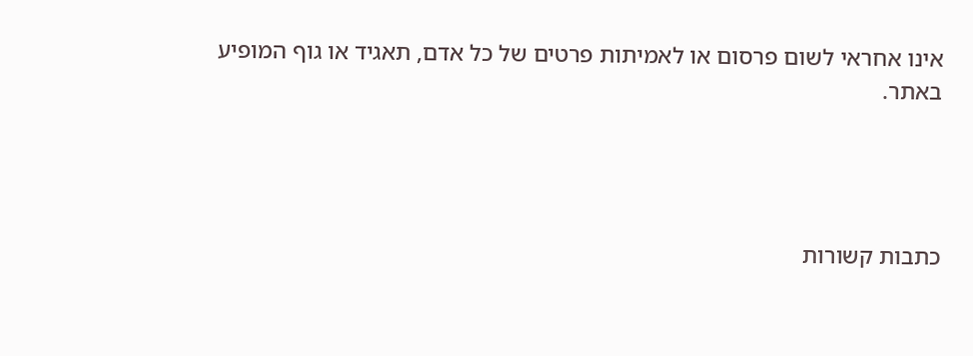אינו אחראי לשום פרסום או לאמיתות פרטים של כל אדם, תאגיד או גוף המופיע באתר.




כתבות קשורות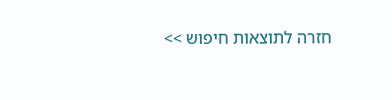חזרה לתוצאות חיפוש >>